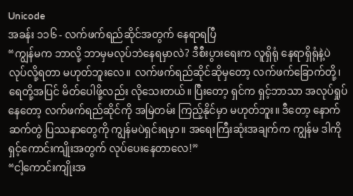Unicode
အခန်း ၁၁၆ - လက်ဖက်ရည်ဆိုင်အတွက် နေရာရပြီ
“ကျွန်မက ဘာလို့ ဘာမှမလုပ်ဘဲနေရမှာလဲ? ဒီစီးပွားရေးက လူရှိရုံ နေရာရှိရုံနဲ့ပဲ လုပ်လို့ရတာ မဟုတ်ဘူးလေ။ လက်ဖက်ရည်ဆိုင်ဆိုမှတော့ လက်ဖက်ခြောက်တို့၊ ရေတို့အပြင် မိတ်ပေါဖို့လည်း လိုသေးတယ်။ ပြီးတော့ ရှင်က ရှင့်ဘာသာ အလုပ်ရှုပ်နေတော့ လက်ဖက်ရည်ဆိုင်ကို အမြဲတမ်း ကြည့်နိုင်မှာ မဟုတ်ဘူး။ ဒီတော့ နောက်ဆက်တွဲ ပြဿနာတွေကို ကျွန်မပဲရှင်းရမှာ။ အရေးကြီးဆုံးအချက်က ကျွန်မ ဒါကို ရှင့်ကောင်းကျိုးအတွက် လုပ်ပေးနေတာလေ!”
“ငါ့ကောင်းကျိုးအ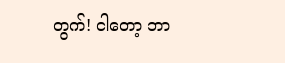တွက်! ငါတော့ ဘာ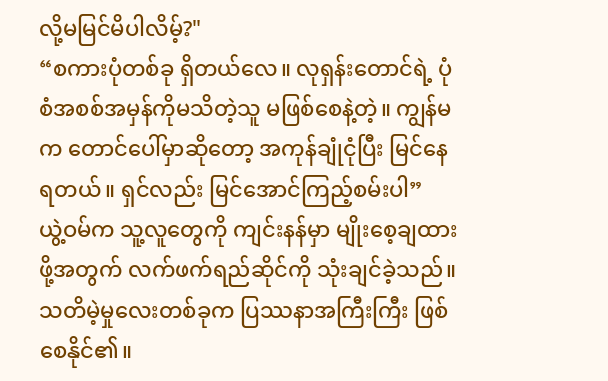လို့မမြင်မိပါလိမ့်?"
“စကားပုံတစ်ခု ရှိတယ်လေ။ လုရှန်းတောင်ရဲ့ ပုံစံအစစ်အမှန်ကိုမသိတဲ့သူ မဖြစ်စေနဲ့တဲ့။ ကျွန်မက တောင်ပေါ်မှာဆိုတော့ အကုန်ချုံငုံပြီး မြင်နေရတယ်။ ရှင်လည်း မြင်အောင်ကြည့်စမ်းပါ”
ယွဲ့ဝမ်က သူ့လူတွေကို ကျင်းနန်မှာ မျိုးစေ့ချထားဖို့အတွက် လက်ဖက်ရည်ဆိုင်ကို သုံးချင်ခဲ့သည်။ သတိမဲ့မှုလေးတစ်ခုက ပြဿနာအကြီးကြီး ဖြစ်စေနိုင်၏။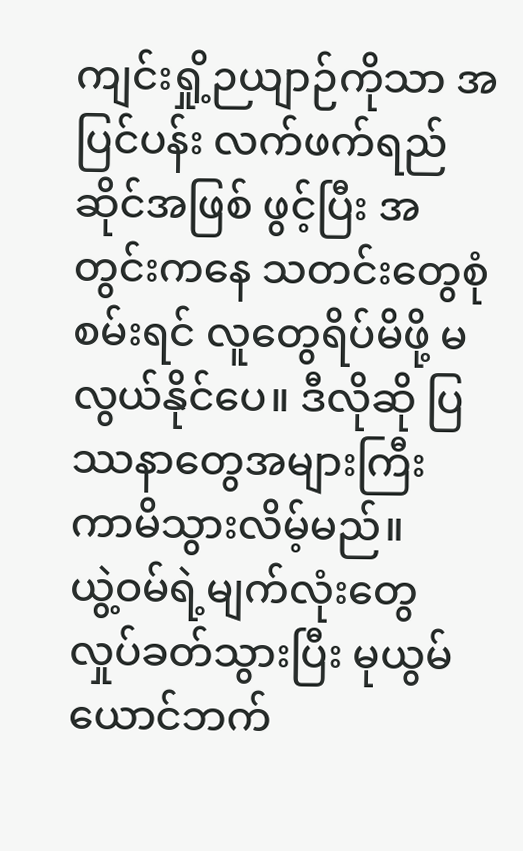ကျင်းရှို့ဉယျာဉ်ကိုသာ အပြင်ပန်း လက်ဖက်ရည်ဆိုင်အဖြစ် ဖွင့်ပြီး အတွင်းကနေ သတင်းတွေစုံစမ်းရင် လူတွေရိပ်မိဖို့ မလွယ်နိုင်ပေ။ ဒီလိုဆို ပြဿနာတွေအများကြီး ကာမိသွားလိမ့်မည်။
ယွဲ့ဝမ်ရဲ့မျက်လုံးတွေ လှုပ်ခတ်သွားပြီး မုယွမ်ယောင်ဘက်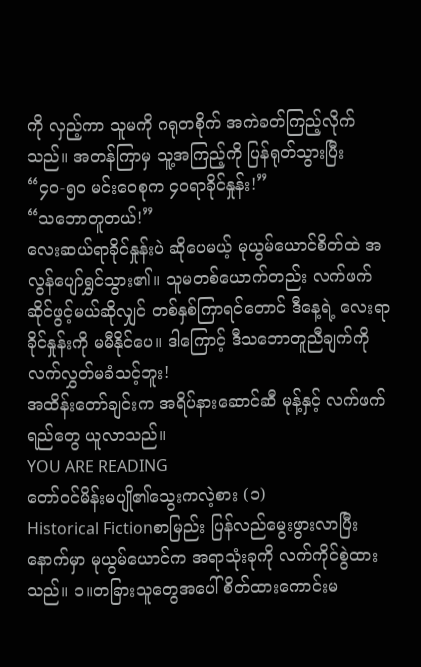ကို လှည့်ကာ သူမကို ဂရုတစိုက် အကဲခတ်ကြည့်လိုက်သည်။ အတန်ကြာမှ သူ့အကြည့်ကို ပြန်ရုတ်သွားပြီး
“၄၀-၅၀ မင်းဝေစုက ၄၀ရာခိုင်နှုန်း!”
“သဘောတူတယ်!”
လေးဆယ်ရာခိုင်နှုန်းပဲ ဆိုပေမယ့် မုယွမ်ယောင်စိတ်ထဲ အလွန်ပျော်ရွှင်သွား၏။ သူမတစ်ယောက်တည်း လက်ဖက်ဆိုင်ဖွင့်မယ်ဆိုလျှင် တစ်နှစ်ကြာရင်တောင် ဒီနေ့ရဲ့ လေးရာခိုင်နှုန်းကို မမီနိုင်ပေ။ ဒါကြောင့် ဒီသဘောတူညီချက်ကို လက်လွှတ်မခံသင့်ဘူး!
အထိန်းတော်ချင်းက အရိပ်နားဆောင်ဆီ မုန့်နှင့် လက်ဖက်ရည်တွေ ယူလာသည်။
YOU ARE READING
တော်ဝင်မိန်းမပျို၏သွေးကလဲ့စား (၁)
Historical Fictionစာမြည်း ပြန်လည်မွေးဖွားလာပြီးနောက်မှာ မုယွမ်ယောင်က အရာသုံးခုကို လက်ကိုင်စွဲထားသည်။ ၁။တခြားသူတွေအပေါ် စိတ်ထားကောင်းမ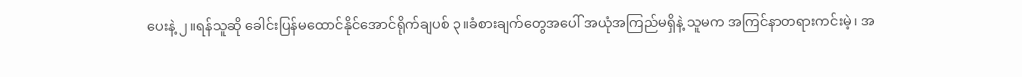ပေးနဲ့ ၂။ရန်သူဆို ခေါင်းပြန်မထောင်နိုင်အောင်ရိုက်ချပစ် ၃။ခံစားချက်တွေအပေါ် အယုံအကြည်မရှိနဲ့ သူမက အကြင်နာတရားကင်းမဲ့၊ အ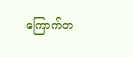ကြောက်တ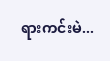ရားကင်းမဲ...